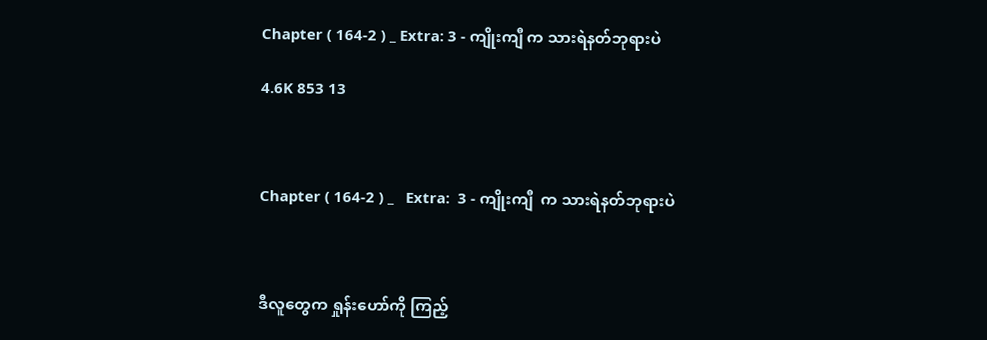Chapter ( 164-2 ) _ Extra: 3 - ကျိုးကျီ က သားရဲနတ်ဘုရားပဲ

4.6K 853 13



Chapter ( 164-2 ) _   Extra:  3 - ကျိုးကျီ  က သားရဲနတ်ဘုရားပဲ



ဒီလူတွေက ရှုန်းဟော်ကို ကြည့်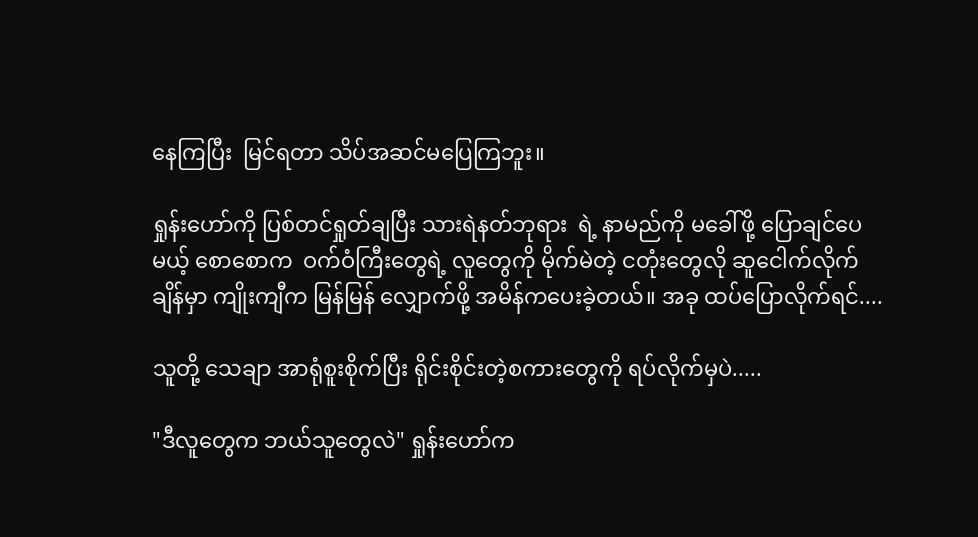နေကြပြီး  မြင်ရတာ သိပ်အဆင်မပြေကြဘူး။

ရှုန်းဟော်ကို ပြစ်တင်ရှုတ်ချပြီး သားရဲနတ်ဘုရား  ရဲ့ နာမည်ကို မခေါ်ဖို့ ပြောချင်ပေမယ့် စောစောက  ဝက်ဝံကြီးတွေရဲ့ လူတွေကို မိုက်မဲတဲ့ ငတုံးတွေလို ဆူငေါက်လိုက်ချိန်မှာ ကျိုးကျီက မြန်မြန် လျှောက်ဖို့ အမိန်ကပေးခဲ့တယ်။ အခု ထပ်ပြောလိုက်ရင်....

သူတို့ သေချာ အာရုံစူးစိုက်ပြီး ရိုင်းစိုင်းတဲ့စကားတွေကို ရပ်လိုက်မှပဲ.....

"ဒီလူတွေက ဘယ်သူတွေလဲ" ရှုန်းဟော်က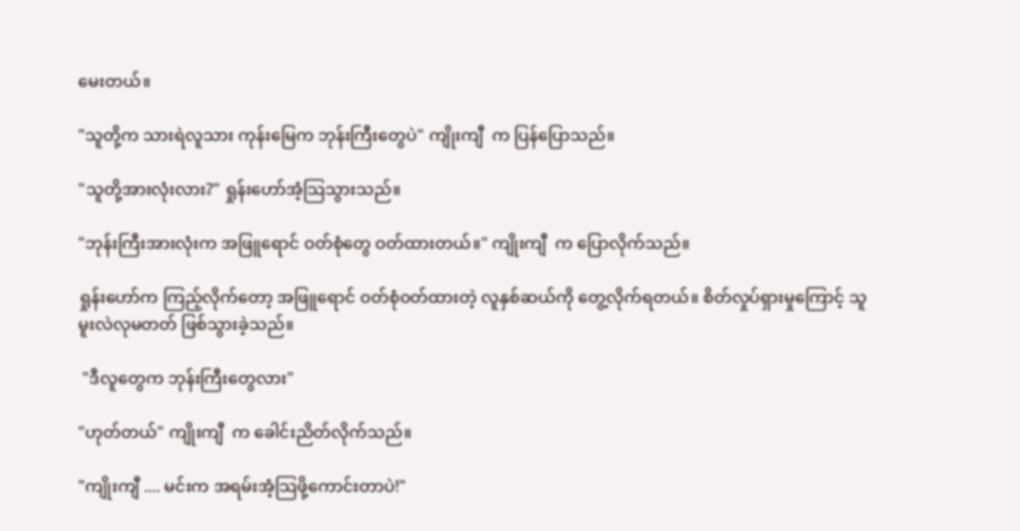မေးတယ်။

"သူတို့က သားရဲလူသား ကုန်းမြေက ဘုန်းကြီးတွေပဲ" ကျိုးကျီ  က ပြန်ပြောသည်။

"သူတို့အားလုံးလား?" ရှုန်းဟော်အံ့သြသွားသည်။

"ဘုန်းကြီးအားလုံးက အဖြူရောင် ဝတ်စုံတွေ ဝတ်ထားတယ်။" ကျိုးကျီ  က ပြောလိုက်သည်။

ရှုန်းဟော်က ကြည့်လိုက်တော့ အဖြူရောင် ဝတ်စုံဝတ်ထားတဲ့ လူနှစ်ဆယ်ကို တွေ့လိုက်ရတယ်။ စိတ်လှုပ်ရှားမှုကြောင့် သူ မူးလဲလုမတတ် ဖြစ်သွားခဲ့သည်။

 "ဒီလူတွေက ဘုန်းကြီးတွေလား"

"ဟုတ်တယ်" ကျိုးကျီ  က ခေါင်းညိတ်လိုက်သည်။

"ကျိုးကျီ .... မင်းက အရမ်းအံ့သြဖို့ကောင်းတာပဲ!"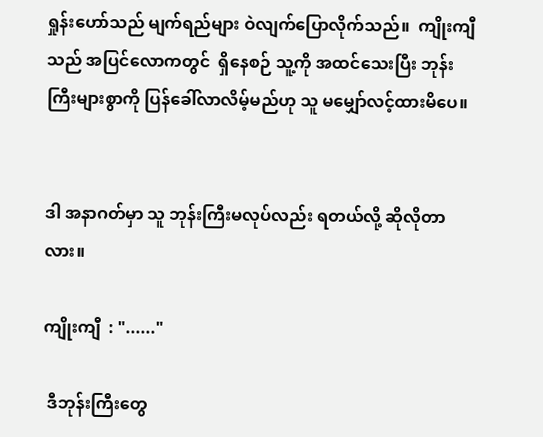ရှုန်းဟော်သည် မျက်ရည်များ ဝဲလျက်ပြောလိုက်သည်။  ကျိုးကျီ  သည် အပြင်လောကတွင်  ရှိနေစဉ် သူ့ကို အထင်သေးပြီး ဘုန်းကြီးများစွာကို ပြန်ခေါ်လာလိမ့်မည်ဟု သူ မမျှော်လင့်ထားမိပေ။


ဒါ အနာဂတ်မှာ သူ ဘုန်းကြီးမလုပ်လည်း ရတယ်လို့ ဆိုလိုတာလား။

ကျိုးကျီ  : "......"

 ဒီဘုန်းကြီးတွေ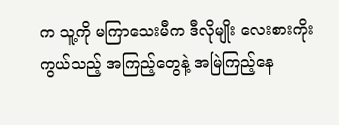က သူ့ကို မကြာသေးမီက ဒီလိုမျိုး လေးစားကိုးကွယ်သည့် အကြည့်တွေနဲ့ အမြဲကြည့်နေ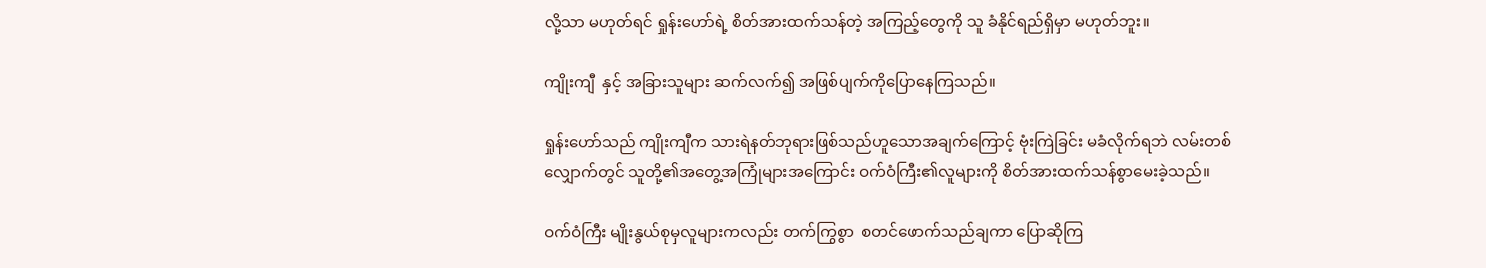လို့သာ မဟုတ်ရင် ရှုန်းဟော်ရဲ့ စိတ်အားထက်သန်တဲ့ အကြည့်တွေကို သူ ခံနိုင်ရည်ရှိမှာ မဟုတ်ဘူး။

ကျိုးကျီ  နှင့် အခြားသူများ ဆက်လက်၍ အဖြစ်ပျက်ကိုပြောနေကြသည်။

ရှုန်းဟော်သည် ကျိုးကျီက သားရဲနတ်ဘုရားဖြစ်သည်ဟူသောအချက်ကြောင့် ဗုံးကြဲခြင်း မခံလိုက်ရဘဲ လမ်းတစ်လျှောက်တွင် သူတို့၏အတွေ့အကြုံများအကြောင်း ဝက်ဝံကြီး၏လူများကို စိတ်အားထက်သန်စွာမေးခဲ့သည်။

ဝက်ဝံကြီး မျိုးနွယ်စုမှလူများကလည်း တက်ကြွစွာ  စတင်ဖောက်သည်ချကာ ပြောဆိုကြ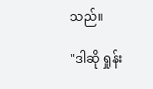သည်။

"ဒါဆို ရှုန်း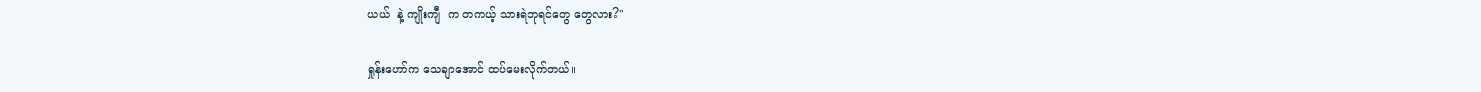ယယ်  နဲ့ ကျိုးကျီ  က တကယ့် သားရဲဘုရင်တွေ တွေလား?"

ရှုန်းဟော်က သေချာအောင် ထပ်မေးလိုက်တယ်။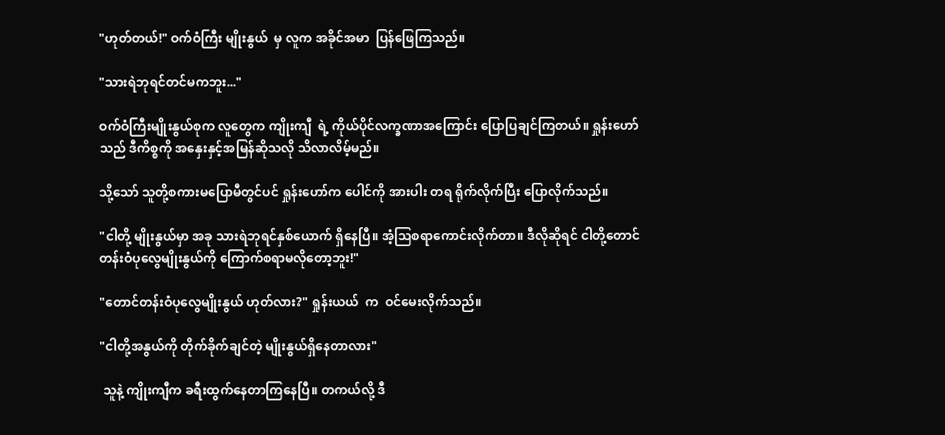"ဟုတ်တယ်!" ဝက်ဝံကြီး မျိုးနွယ်  မှ လူက အခိုင်အမာ  ပြန်ဖြေကြသည်။

"သားရဲဘုရင်တင်မကဘူး..."

ဝက်ဝံကြီးမျိုးနွယ်စုက လူတွေက ကျိုးကျီ  ရဲ့ ကိုယ်ပိုင်လက္ခဏာအကြောင်း ပြောပြချင်ကြတယ်။ ရှုန်းဟော်သည် ဒီကိစ္စကို အနှေးနှင့်အမြန်ဆိုသလို သိလာလိမ့်မည်။

သို့သော် သူတို့စကားမပြောမီတွင်ပင် ရှုန်းဟော်က ပေါင်ကို အားပါး တရ ရိုက်လိုက်ပြီး ပြောလိုက်သည်။

"ငါတို့ မျိုးနွယ်မှာ အခု သားရဲဘုရင်နှစ်ယောက် ရှိနေပြီ။ အံ့သြစရာကောင်းလိုက်တာ။ ဒီလိုဆိုရင် ငါတို့တောင်တန်းဝံပုလွေမျိုးနွယ်ကို ကြောက်စရာမလိုတော့ဘူး!"

"တောင်တန်းဝံပုလွေမျိုးနွယ် ဟုတ်လား?" ရှုန်းယယ်  က  ဝင်မေးလိုက်သည်။

"ငါတို့အနွယ်ကို တိုက်ခိုက်ချင်တဲ့ မျိုးနွယ်ရှိနေတာလား"

 သူနဲ့ ကျိုးကျီက ခရီးထွက်နေတာကြနေပြီ။ တကယ်လို့ ဒီ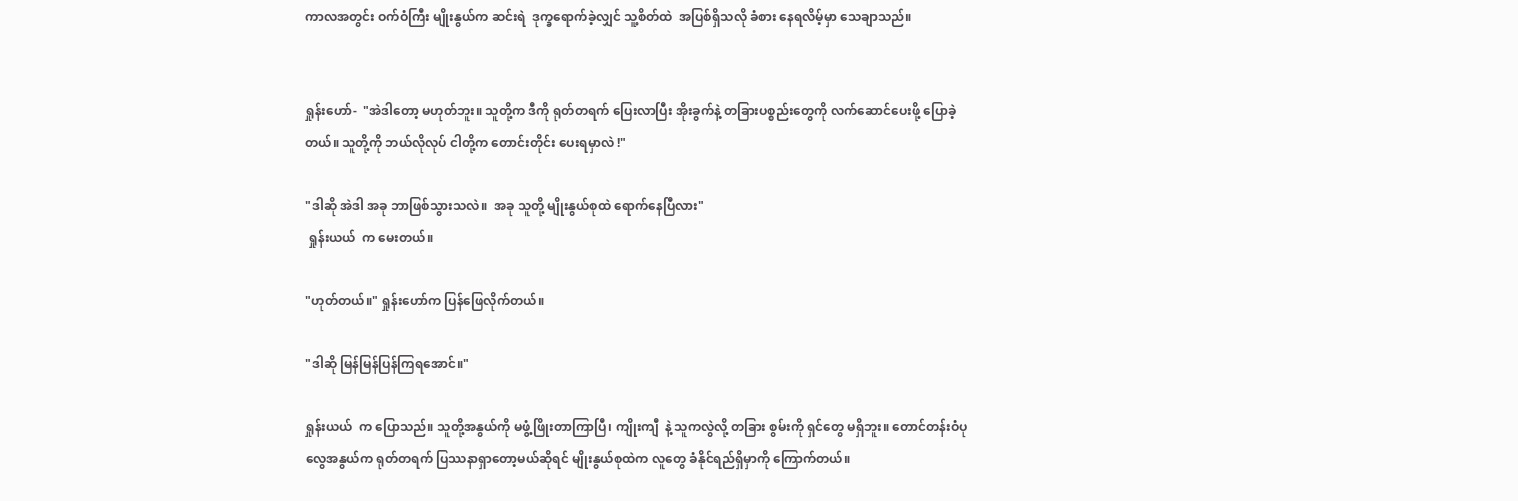ကာလအတွင်း ဝက်ဝံကြီး မျိုးနွယ်က ဆင်းရဲ  ဒုက္ခရောက်ခဲ့လျှင် သူ့စိတ်ထဲ  အပြစ်ရှိသလို ခံစား နေရလိမ့်မှာ သေချာသည်။


ရှုန်းဟော်-  "အဲဒါတော့ မဟုတ်ဘူး။ သူတို့က ဒီကို ရုတ်တရက် ပြေးလာပြီး အိုးခွက်နဲ့ တခြားပစ္စည်းတွေကို လက်ဆောင်ပေးဖို့ ပြောခဲ့တယ်။ သူတို့ကို ဘယ်လိုလုပ် ငါတို့က တောင်းတိုင်း ပေးရမှာလဲ !"

"ဒါဆို အဲဒါ အခု ဘာဖြစ်သွားသလဲ။  အခု သူတို့ မျိုးနွယ်စုထဲ ရောက်နေပြီလား"
 ရှုန်းယယ်  က မေးတယ်။

"ဟုတ်တယ်။" ရှုန်းဟော်က ပြန်ဖြေလိုက်တယ်။

"ဒါဆို မြန်မြန်ပြန်ကြရအောင်။"

ရှုန်းယယ်  က ပြောသည်။ သူတို့အနွယ်ကို မဖွံ့ဖြိုးတာကြာပြီ၊ ကျိုးကျီ  နဲ့ သူကလွဲလို့ တခြား စွမ်းကို ရှင်တွေ မရှိဘူး။ တောင်တန်းဝံပုလွေအနွယ်က ရုတ်တရက် ပြဿနာရှာတော့မယ်ဆိုရင် မျိုးနွယ်စုထဲက လူတွေ ခံနိုင်ရည်ရှိမှာကို ကြောက်တယ်။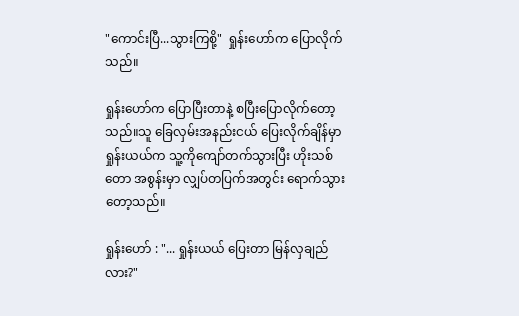"ကောင်းပြီ...သွားကြစို့"  ရှုန်းဟော်က ပြောလိုက်သည်။

ရှုန်းဟော်က ပြောပြီးတာနဲ့ စပြီးပြောလိုက်တော့သည်။သူ ခြေလှမ်းအနည်းငယ် ပြေးလိုက်ချိန်မှာ ရှုန်းယယ်က သူ့ကိုကျော်တက်သွားပြီး ဟိုးသစ်တော အစွန်းမှာ လျှပ်တပြက်အတွင်း ရောက်သွားတော့သည်။

ရှုန်းဟော် : "... ရှုန်းယယ် ပြေးတာ မြန်လှချည်လား?"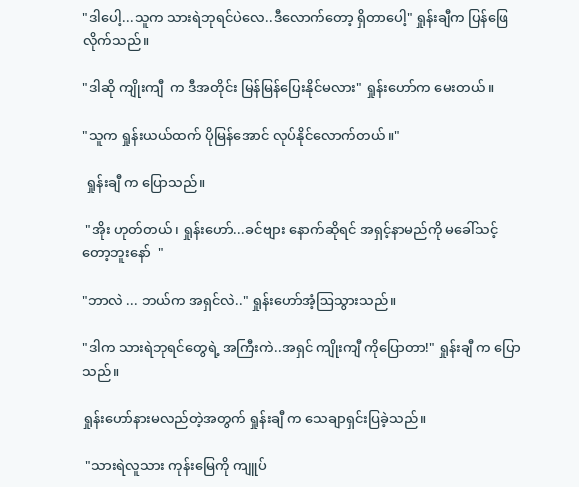"ဒါပေါ့...သူက သားရဲဘုရင်ပဲလေ..ဒီလောက်တော့ ရှိတာပေါ့" ရှုန်းချီက ပြန်ဖြေလိုက်သည်။

"ဒါဆို ကျိုးကျီ  က ဒီအတိုင်း မြန်မြန်ပြေးနိုင်မလား" ရှုန်းဟော်က မေးတယ်။

"သူက ရှုန်းယယ်ထက် ပိုမြန်အောင် လုပ်နိုင်လောက်တယ်။"

 ရှုန်းချီ က ပြောသည်။

 "အိုး ဟုတ်တယ်၊ ရှုန်းဟော်...ခင်ဗျား နောက်ဆိုရင် အရှင့်နာမည်ကို မခေါ်သင့် တော့ဘူးနော်  "

"ဘာလဲ ... ဘယ်က အရှင်လဲ.." ရှုန်းဟော်အံ့ဩသွားသည်။

"ဒါက သားရဲဘုရင်တွေရဲ့ အကြီးကဲ..အရှင် ကျိုးကျီ ကိုပြောတာ!" ရှုန်းချီ က ပြောသည်။

ရှုန်းဟော်နားမလည်တဲ့အတွက် ရှုန်းချီ က သေချာရှင်းပြခဲ့သည်။

 "သားရဲလူသား ကုန်းမြေကို ကျူပ်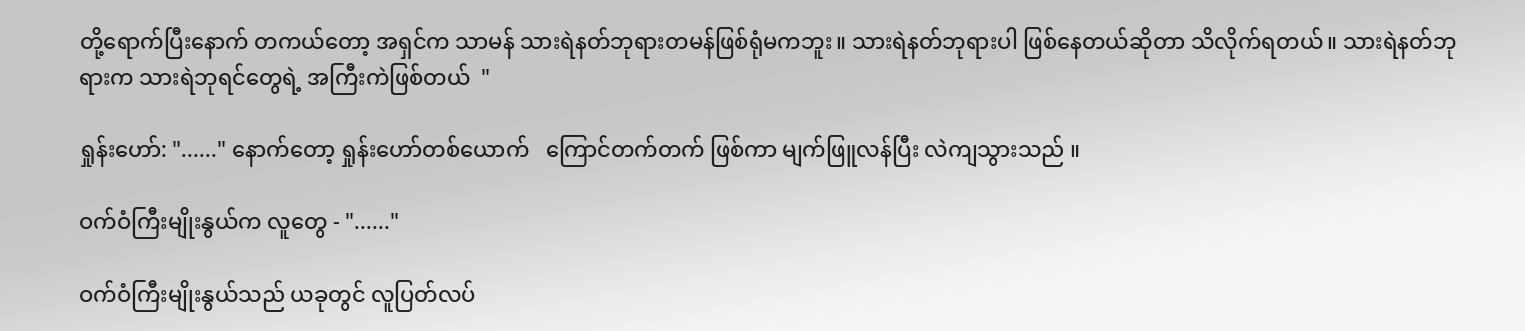တို့ရောက်ပြီးနောက် တကယ်တော့ အရှင်က သာမန် သားရဲနတ်ဘုရားတမန်ဖြစ်ရုံမကဘူး။ သားရဲနတ်ဘုရားပါ ဖြစ်နေတယ်ဆိုတာ သိလိုက်ရတယ်။ သားရဲနတ်ဘုရားက သားရဲဘုရင်တွေရဲ့ အကြီးကဲဖြစ်တယ်  "

ရှုန်းဟော်: "......" နောက်တော့ ရှုန်းဟော်တစ်ယောက်   ကြောင်တက်တက် ဖြစ်ကာ မျက်ဖြူလန်ပြီး လဲကျသွားသည် ။

ဝက်ဝံကြီးမျိုးနွယ်က လူတွေ - "......"

ဝက်ဝံကြီးမျိုးနွယ်သည် ယခုတွင် လူပြတ်လပ်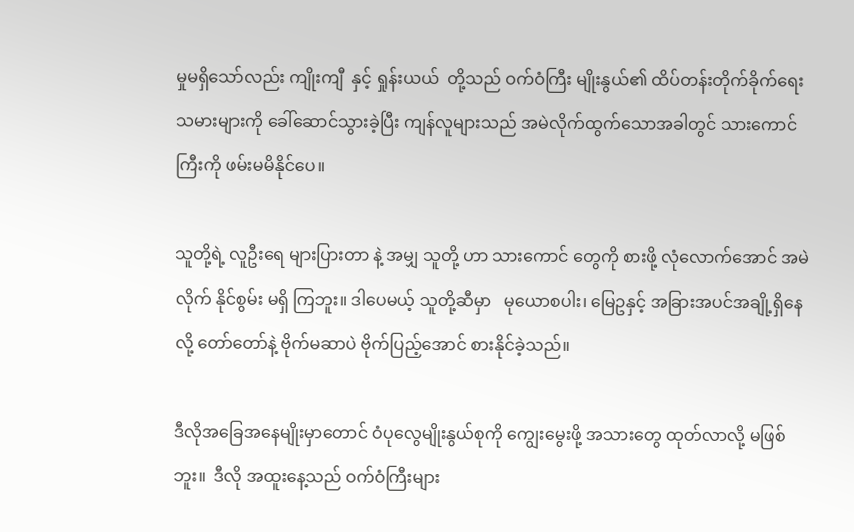မှုမရှိသော်လည်း ကျိုးကျီ  နှင့် ရှုန်းယယ်  တို့သည် ဝက်ဝံကြီး မျိုးနွယ်၏ ထိပ်တန်းတိုက်ခိုက်ရေးသမားများကို ခေါ်ဆောင်သွားခဲ့ပြီး ကျန်လူများသည် အမဲလိုက်ထွက်သောအခါတွင် သားကောင်ကြီးကို ဖမ်းမမိနိုင်ပေ။

သူတို့ရဲ့ လူဦးရေ များပြားတာ နဲ့ အမျှ သူတို့ ဟာ သားကောင် တွေကို စားဖို့ လုံလောက်အောင် အမဲလိုက် နိုင်စွမ်း မရှိ ကြဘူး။ ဒါပေမယ့် သူတို့ဆီမှာ   မုယောစပါး၊ မြေဥနှင့် အခြားအပင်အချို့ရှိနေလို့ တော်တော်နဲ့ ဗိုက်မဆာပဲ ဗိုက်ပြည့်အောင် စားနိုင်ခဲ့သည်။

ဒီလိုအခြေအနေမျိုးမှာတောင် ဝံပုလွေမျိုးနွယ်စုကို ကျွေးမွေးဖို့ အသားတွေ ထုတ်လာလို့ မဖြစ်ဘူး။  ဒီလို အထူးနေ့သည် ဝက်ဝံကြီးများ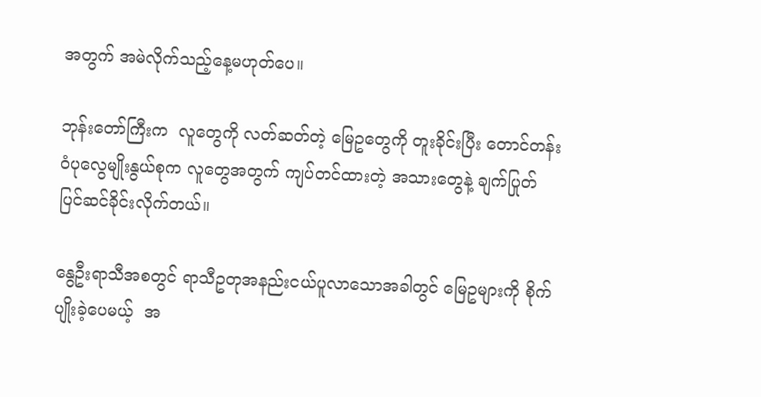အတွက် အမဲလိုက်သည့်နေ့မဟုတ်ပေ။

ဘုန်းတော်ကြီးက  လူတွေကို လတ်ဆတ်တဲ့ မြေဥတွေကို တူးခိုင်းပြီး တောင်တန်း ဝံပုလွေမျိုးနွယ်စုက လူတွေအတွက် ကျပ်တင်ထားတဲ့ အသားတွေနဲ့ ချက်ပြုတ်ပြင်ဆင်ခိုင်းလိုက်တယ်။

နွေဦးရာသီအစတွင် ရာသီဥတုအနည်းငယ်ပူလာသောအခါတွင် မြေဥများကို စိုက်ပျိုးခဲ့ပေမယ့်  အ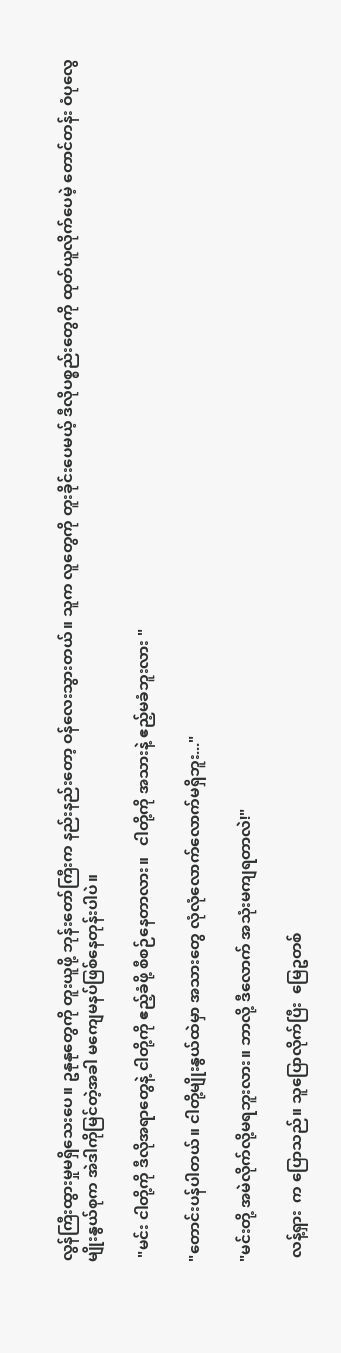လွန်ကြီးထွားမှုမရှိသေးပေ။ ဥနုနုတွေကို တူးယူဖို့ ဘုန်းတော်ကြီးက နည်းနည်းတော့ ဝန်လေးသွားတယ်။ သူက လူတွေကို တူးခိုင်းပေမယ့် ဒီလိုပစ္စည်းတွေကို ထုတ်ယူလိုက်ပေမဲ့ တောင်တန်း ဝံပုလွေမျိုးနွယ်စုက အဲဒါကိုမြင်တဲ့အခါ မကျေမနပ်ဖြစ်နေတုန်းပါပဲ။

 "မင်း ငါတို့ကို ဒီလိုအရာတွေနဲ့ ငါတို့ကို ဧည့်ခံဖို့ စီစဉ်နေတာလား။   ငါတို့ကို အသားနဲ့ ဧည့်မခံဘူးလား "

"တောင်းပန်ပါတယ်။ ငါတို့မျိုးနွယ်ထဲမှာ အသားတွေ လုံလုံလောက်လောက်မရှိဘူး..."

"မင်းတို့ အမဲလိုက်လို့မရဘူးလား။ ဘာလို့ ဒီလောက် အသုံးမကျရတာလဲ!"

 လန့်ရှား  က ပြောသည်။ သူပြောလိုက်ပြီး  မြေဥတစ်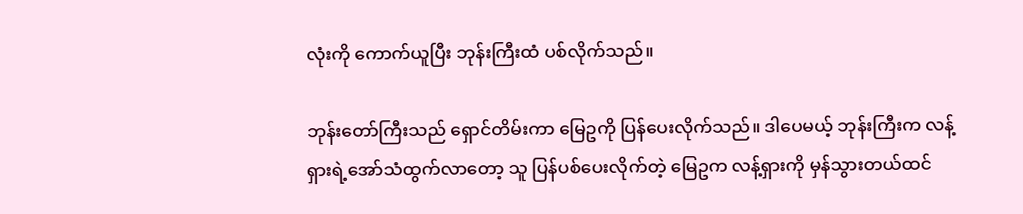လုံးကို ကောက်ယူပြီး ဘုန်းကြီးထံ ပစ်လိုက်သည်။

ဘုန်းတော်ကြီးသည် ရှောင်တိမ်းကာ မြေဥကို ပြန်ပေးလိုက်သည်။ ဒါပေမယ့် ဘုန်းကြီးက လန့်ရှားရဲ့အော်သံထွက်လာတော့ သူ ပြန်ပစ်ပေးလိုက်တဲ့ မြေဥက လန့်ရှားကို မှန်သွားတယ်ထင်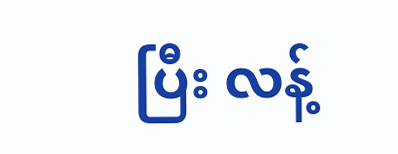ပြီး လန့်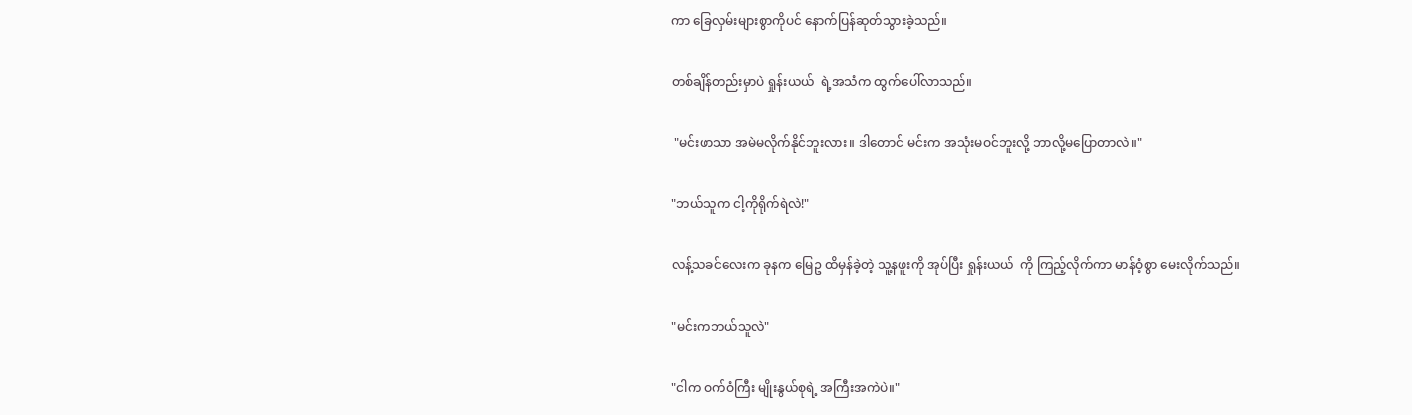ကာ ခြေလှမ်းများစွာကိုပင် နောက်ပြန်ဆုတ်သွားခဲ့သည်။

တစ်ချိန်တည်းမှာပဲ ရှုန်းယယ်  ရဲ့အသံက ထွက်ပေါ်လာသည်။

 "မင်းဖာသာ အမဲမလိုက်နိုင်ဘူးလား။ ဒါတောင် မင်းက အသုံးမဝင်ဘူးလို့ ဘာလို့မပြောတာလဲ။"

"ဘယ်သူက ငါ့ကိုရိုက်ရဲလဲ!"

လန့်သခင်လေးက ခုနက မြေဥ ထိမှန်ခဲ့တဲ့ သူ့နဖူးကို အုပ်ပြီး ရှုန်းယယ်  ကို ကြည့်လိုက်ကာ မာန်ဝံ့စွာ မေးလိုက်သည်။

"မင်းကဘယ်သူလဲ"

"ငါက ဝက်ဝံကြီး မျိုးနွယ်စုရဲ့ အကြီးအကဲပဲ။"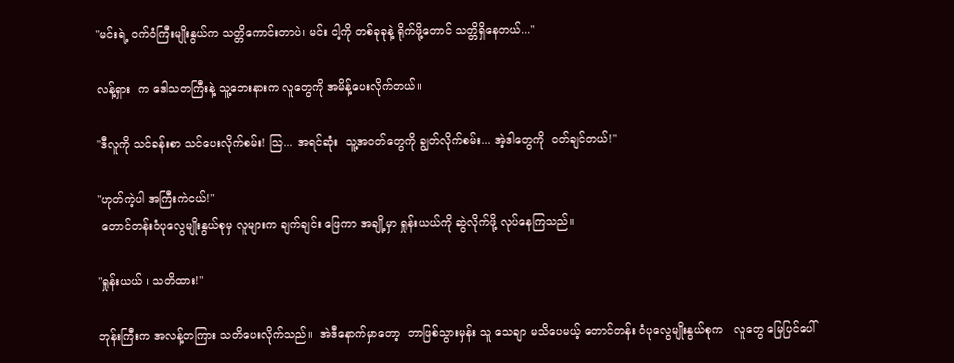"မင်းရဲ့ ဝက်ဝံကြီးမျိုးနွယ်က သတ္တိကောင်းတာပဲ၊ မင်း ငါ့ကို တစ်ခုခုနဲ့ ရိုက်ဖို့တောင် သတ္တိရှိနေတယ်..."

လန့်ရှား  က ဒေါသတကြီးနဲ့ သူ့ဘေးနားက လူတွေကို အမိန့်ပေးလိုက်တယ်။

"ဒီလူကို သင်ခန်းစာ သင်ပေးလိုက်စမ်း! သြ... အရင်ဆုံး  သူ့အဝတ်တွေကို ချွတ်လိုက်စမ်း... အဲ့ဒါတွေကို  ဝတ်ချင်တယ်!"

"ဟုတ်ကဲ့ပါ အကြီးကဲငယ်!"
 တောင်တန်းဝံပုလွေမျိုးနွယ်စုမှ လူများက ချက်ချင်း ဖြေကာ အချို့မှာ ရှုန်းယယ်ကို ဆွဲလိုက်ဖို့ လုပ်နေကြသည်။

"ရှုန်းယယ် ၊ သတိထား!"

ဘုန်းကြီးက အလန့်တကြား သတိပေးလိုက်သည်။  အဲဒီနောက်မှာတော့  ဘာဖြစ်သွားမှန်း သူ သေချာ မသိပေမယ့် တောင်တန်း ဝံပုလွေမျိုးနွယ်စုက   လူတွေ မြေပြင်ပေါ်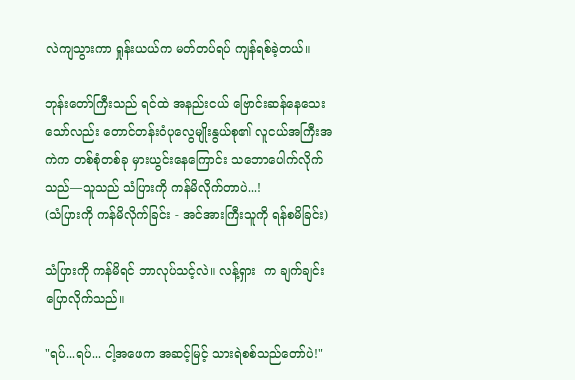လဲကျသွားကာ ရှုန်းယယ်က မတ်တပ်ရပ် ကျန်ရစ်ခဲ့တယ်။

ဘုန်းတော်ကြီးသည် ရင်ထဲ အနည်းငယ် ဗြောင်းဆန်နေသေးသော်လည်း တောင်တန်းဝံပုလွေမျိုးနွယ်စု၏ လူငယ်အကြီးအကဲက တစ်စုံတစ်ခု မှားယွင်းနေကြောင်း သဘောပေါက်လိုက်သည်—သူသည် သံပြားကို ကန်မိလိုက်တာပဲ...!
(သံပြားကို ကန်မိလိုက်ခြင်း - အင်အားကြီးသူကို ရန်စမိခြင်း)

သံပြားကို ကန်မိရင် ဘာလုပ်သင့်လဲ။ လန့်ရှား  က ချက်ချင်းပြောလိုက်သည်။

"ရပ်...ရပ်... ငါ့အဖေက အဆင့်မြင့် သားရဲစစ်သည်တော်ပဲ!"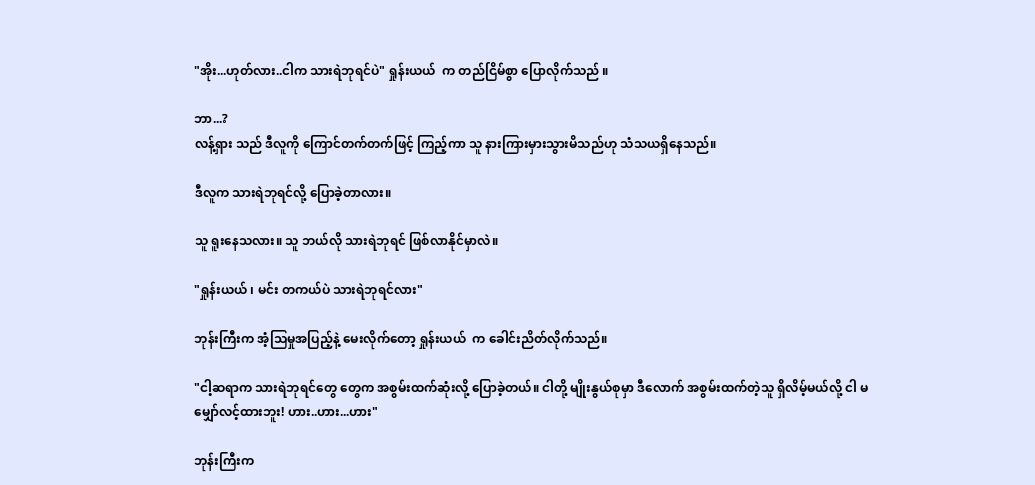"အိုး...ဟုတ်လား..ငါက သားရဲဘုရင်ပဲ" ရှုန်းယယ်  က တည်ငြိမ်စွာ ပြောလိုက်သည် ။

ဘာ...?
လန့်ရှား သည် ဒီလူကို ကြောင်တက်တက်ဖြင့် ကြည့်ကာ သူ နားကြားမှားသွားမိသည်ဟု သံသယရှိနေသည်။

ဒီလူက သားရဲဘုရင်လို့ ပြောခဲ့တာလား။

သူ ရူးနေသလား။ သူ ဘယ်လို သားရဲဘုရင် ဖြစ်လာနိုင်မှာလဲ။

"ရှုန်းယယ် ၊ မင်း တကယ်ပဲ သားရဲဘုရင်လား"

ဘုန်းကြီးက အံ့သြမှုအပြည့်နဲ့ မေးလိုက်တော့ ရှုန်းယယ်  က ခေါင်းညိတ်လိုက်သည်။

"ငါ့ဆရာက သားရဲဘုရင်တွေ တွေက အစွမ်းထက်ဆုံးလို့ ပြောခဲ့တယ်။ ငါတို့ မျိုးနွယ်စုမှာ ဒီလောက် အစွမ်းထက်တဲ့သူ ရှိလိမ့်မယ်လို့ ငါ မမျှော်လင့်ထားဘူး! ဟား..ဟား...ဟား"

ဘုန်းကြီးက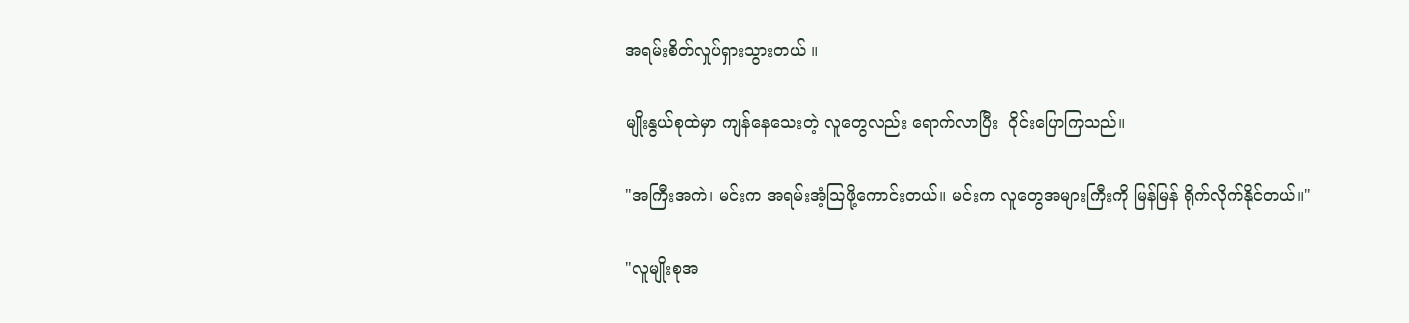အရမ်းစိတ်လှုပ်ရှားသွားတယ် ။

မျိုးနွယ်စုထဲမှာ ကျန်နေသေးတဲ့ လူတွေလည်း ရောက်လာပြီး  ဝိုင်းပြောကြသည်။

"အကြီးအကဲ၊ မင်းက အရမ်းအံ့သြဖို့ကောင်းတယ်။ မင်းက လူတွေအများကြီးကို မြန်မြန် ရိုက်လိုက်နိုင်တယ်။"

"လူမျိုးစုအ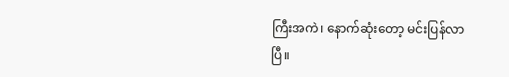ကြီးအကဲ၊ နောက်ဆုံးတော့ မင်းပြန်လာပြီ။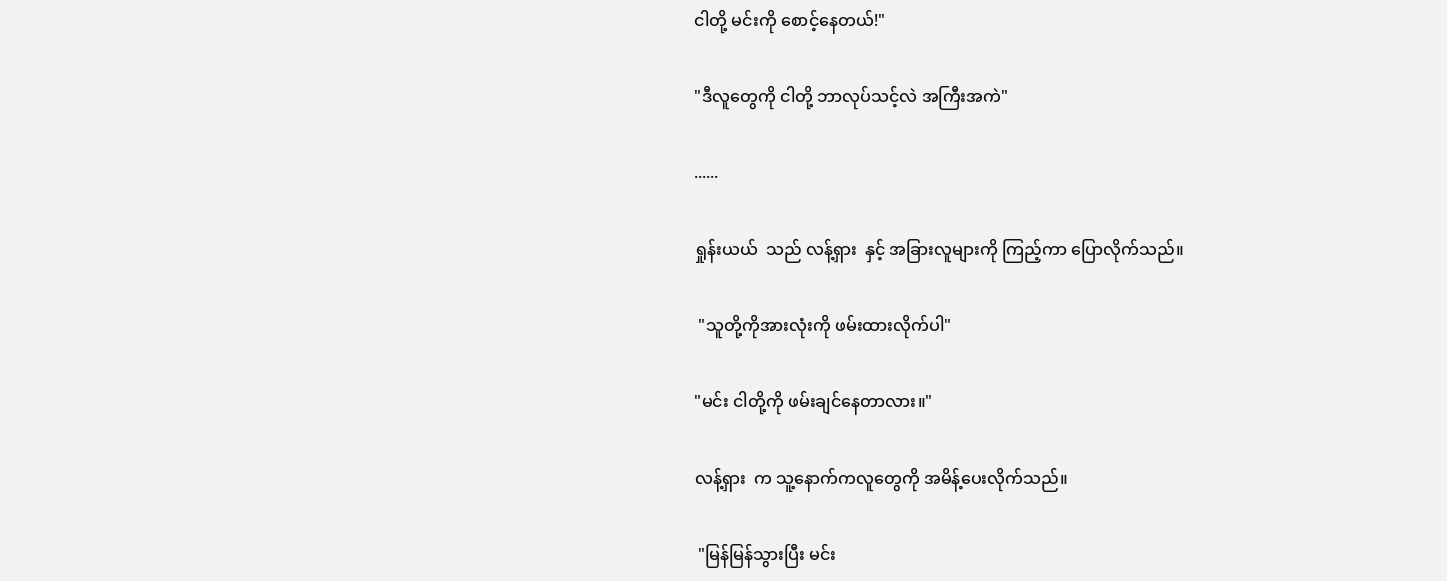ငါတို့ မင်းကို စောင့်နေတယ်!"

"ဒီလူတွေကို ငါတို့ ဘာလုပ်သင့်လဲ အကြီးအကဲ"

......

ရှုန်းယယ်  သည် လန့်ရှား  နှင့် အခြားလူများကို ကြည့်ကာ ပြောလိုက်သည်။

 "သူတို့ကိုအားလုံးကို ဖမ်းထားလိုက်ပါ"

"မင်း ငါတို့ကို ဖမ်းချင်နေတာလား။"

လန့်ရှား  က သူ့နောက်ကလူတွေကို အမိန့်ပေးလိုက်သည်။

 "မြန်မြန်သွားပြီး မင်း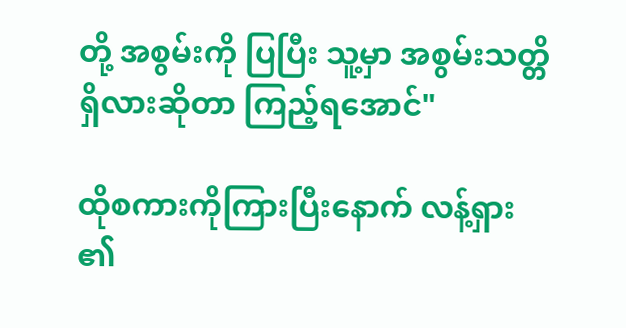တို့ အစွမ်းကို ပြပြီး သူ့မှာ အစွမ်းသတ္တိရှိလားဆိုတာ ကြည့်ရအောင်"

ထိုစကားကိုကြားပြီးနောက် လန့်ရှား ၏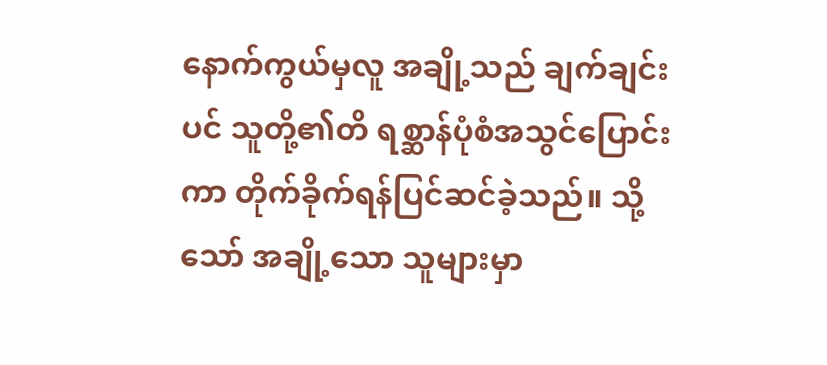နောက်ကွယ်မှလူ အချို့သည် ချက်ချင်းပင် သူတို့၏တိ ရစ္ဆာန်ပုံစံအသွင်ပြောင်းကာ တိုက်ခိုက်ရန်ပြင်ဆင်ခဲ့သည်။ သို့သော် အချို့သော သူများမှာ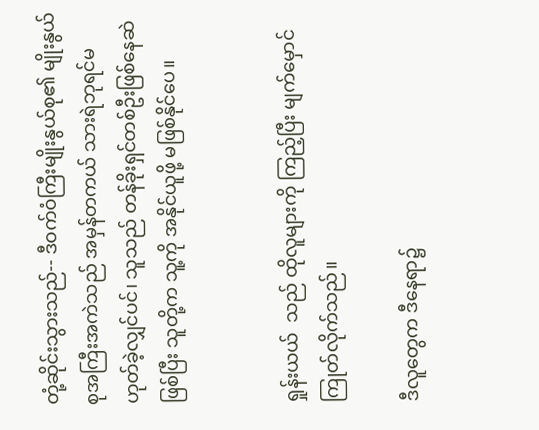တုံ့ဆိုင်းသွားသည်-- ဒီဝက်ဝံကြီးမျိုးနွယ်စု၏ မျိုးနွယ်စုအကြီးအကဲသည် အမှန်တကယ် သားရဲဘုရင်မဟုတ်ခဲ့လျှင်ပင်၊ သူသည် တန်ခိုးရှင်တစ်ဦးဖြစ်နေဆဲဖြစ်ပြီး သူတို့က သူ့ကို အနိုင်ယူဖို့ မဖြစ်နိုင်ပေ။


ရှုန်းယယ်  သည် ထိုလူများကို ကြည့်ပြီး မျက်မှောင်ကြုတ်လိုက်သည်။

ဒီလူတွေက ဒီနေရာ၌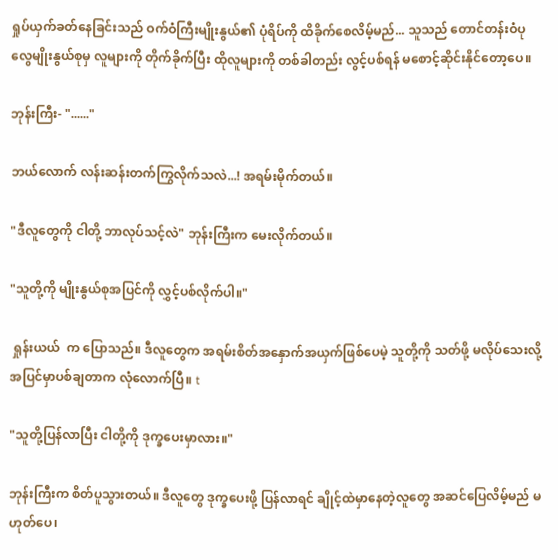ရှုပ်ယှက်ခတ်နေခြင်းသည် ဝက်ဝံကြီးမျိုးနွယ်၏ ပုံရိပ်ကို ထိခိုက်စေလိမ့်မည်... သူသည် တောင်တန်းဝံပုလွေမျိုးနွယ်စုမှ လူများကို တိုက်ခိုက်ပြီး ထိုလူများကို တစ်ခါတည်း လွင့်ပစ်ရန် မစောင့်ဆိုင်းနိုင်တော့ပေ။

ဘုန်းကြီး- "......"

ဘယ်လောက် လန်းဆန်းတက်ကြွလိုက်သလဲ...! အရမ်းမိုက်တယ်။

"ဒီလူတွေကို ငါတို့ ဘာလုပ်သင့်လဲ" ဘုန်းကြီးက မေးလိုက်တယ်။

"သူတို့ကို မျိုးနွယ်စုအပြင်ကို လွှင့်ပစ်လိုက်ပါ။"

 ရှုန်းယယ်  က ပြောသည်။ ဒီလူတွေက အရမ်းစိတ်အနှောက်အယှက်ဖြစ်ပေမဲ့ သူတို့ကို သတ်ဖို့ မလိုပ်သေးလို့ အပြင်မှာပစ်ချတာက လုံလောက်ပြီ။ t

"သူတို့ပြန်လာပြီး ငါတို့ကို ဒုက္ခပေးမှာလား။"

ဘုန်းကြီးက စိတ်ပူသွားတယ်။ ဒီလူတွေ ဒုက္ခပေးဖို့ ပြန်လာရင် ချိုင့်ထဲမှာနေတဲ့လူတွေ အဆင်ပြေလိမ့်မည် မဟုတ်ပေ၊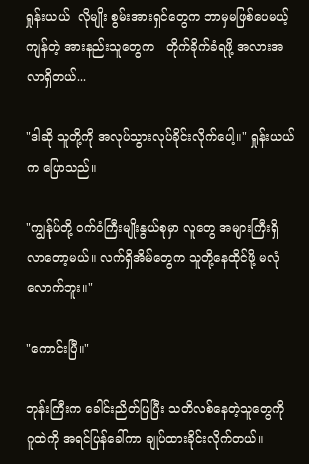ရှုန်းယယ်  လိုမျိုး စွမ်းအားရှင်တွေက ဘာမှမဖြစ်ပေမယ့် ကျန်တဲ့ အားနည်းသူတွေက   တိုက်ခိုက်ခံရဖို့ အလားအလာရှိတယ်...

"ဒါဆို သူတို့ကို အလုပ်သွားလုပ်ခိုင်းလိုက်ပေါ့။" ရှုန်းယယ်  က ပြောသည်။

"ကျွန်ုပ်တို့ ဝက်ဝံကြီးမျိုးနွယ်စုမှာ လူတွေ အများကြီးရှိလာတော့မယ်။ လက်ရှိအိမ်တွေက သူတို့နေထိုင်ဖို့ မလုံလောက်ဘူး။"

"ကောင်းပြီ။"

ဘုန်းကြီးက ခေါင်းညိတ်ပြပြီး သတိလစ်နေတဲ့သူတွေကို ဂူထဲကို အရင်ပြန်ခေါ်ကာ ချုပ်ထားခိုင်းလိုက်တယ်။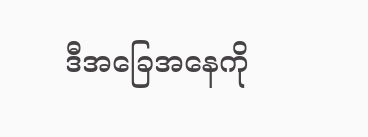ဒီအခြေအနေကို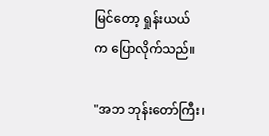မြင်တော့ ရှုန်းယယ်  က ပြောလိုက်သည်။

"အဘ ဘုန်းတော်ကြီး၊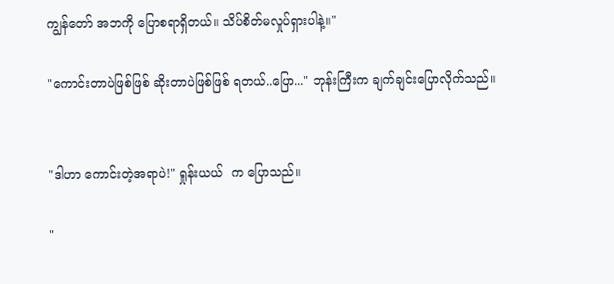ကျွန်တော် အဘကို ပြောစရာရှိတယ်။ သိပ်စိတ်မလှုပ်ရှားပါနဲ့။"

"ကောင်းတာပဲဖြစ်ဖြစ် ဆိုးတာပဲဖြစ်ဖြစ် ရတယ်..ပြော..." ဘုန်းကြီးက ချက်ချင်းပြောလိုက်သည်။


"ဒါဟာ ကောင်းတဲ့အရာပဲ!" ရှုန်းယယ်  က ပြောသည်။

"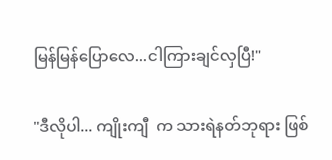မြန်မြန်ပြောလေ...ငါကြားချင်လှပြီ!"

"ဒီလိုပါ... ကျိုးကျီ  က သားရဲနတ်ဘုရား ဖြစ်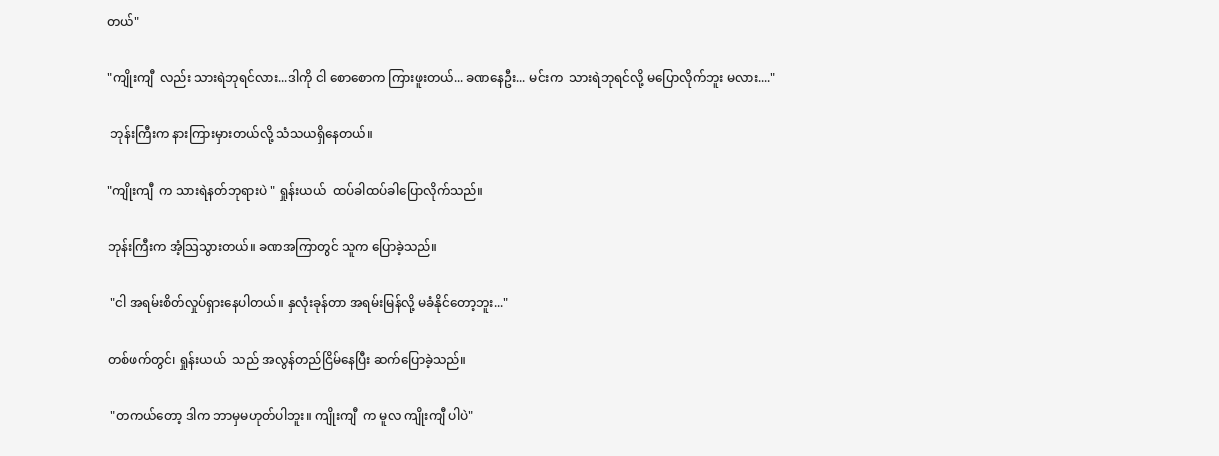တယ်"

"ကျိုးကျီ  လည်း သားရဲဘုရင်လား...ဒါကို ငါ စောစောက ကြားဖူးတယ်... ခဏနေဦး... မင်းက  သားရဲဘုရင်လို့ မပြောလိုက်ဘူး မလား...."

 ဘုန်းကြီးက နားကြားမှားတယ်လို့ သံသယရှိနေတယ်။

"ကျိုးကျီ  က သားရဲနတ်ဘုရားပဲ " ရှုန်းယယ်  ထပ်ခါထပ်ခါပြောလိုက်သည်။

ဘုန်းကြီးက အံ့သြသွားတယ်။ ခဏအကြာတွင် သူက ပြောခဲ့သည်။

 "ငါ အရမ်းစိတ်လှုပ်ရှားနေပါတယ်။ နှလုံးခုန်တာ အရမ်းမြန်လို့ မခံနိုင်တော့ဘူး..."

တစ်ဖက်တွင်၊ ရှုန်းယယ်  သည် အလွန်တည်ငြိမ်နေပြီး ဆက်ပြောခဲ့သည်။

 "တကယ်တော့ ဒါက ဘာမှမဟုတ်ပါဘူး။ ကျိုးကျီ  က မူလ ကျိုးကျီ ပါပဲ"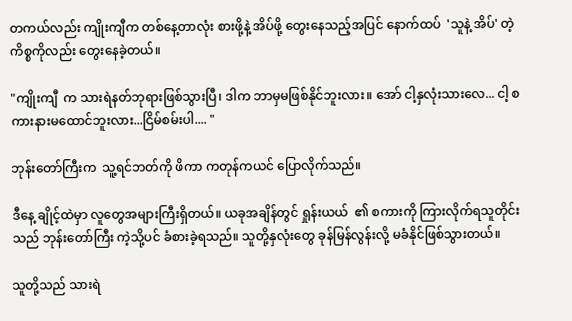တကယ်လည်း ကျိုးကျီက တစ်နေ့တာလုံး စားဖို့နဲ့ အိပ်ဖို့ တွေးနေသည့်အပြင် နောက်ထပ်  'သူနဲ့ အိပ်' တဲ့ ကိစ္စကိုလည်း တွေးနေခဲ့တယ်။

"ကျိုးကျီ  က သားရဲနတ်ဘုရားဖြစ်သွားပြီ၊ ဒါက ဘာမှမဖြစ်နိုင်ဘူးလား။ အော် ငါ့နှလုံးသားလေ... ငါ့ စကားနားမထောင်ဘူးလား...ငြိမ်စမ်းပါ.... "

ဘုန်းတော်ကြီးက  သူ့ရင်ဘတ်ကို ဖိကာ ကတုန်ကယင် ပြောလိုက်သည်။

ဒီနေ့ ချိုင့်ထဲမှာ လူတွေအများကြီးရှိတယ်။ ယခုအချိန်တွင် ရှုန်းယယ်  ၏ စကားကို ကြားလိုက်ရသူတိုင်းသည် ဘုန်းတော်ကြီး ကဲ့သို့ပင် ခံစားခဲ့ရသည်။ သူတို့နှလုံးတွေ ခုန်မြန်လွန်းလို့ မခံနိုင်ဖြစ်သွားတယ်။

သူတို့သည် သားရဲ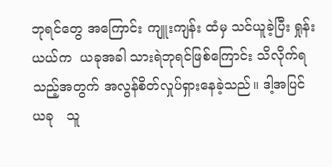ဘုရင်တွေ အကြောင်း ကျူးကျန်း ထံမှ သင်ယူခဲ့ပြီး ရှုန်းယယ်က  ယခုအခါ သားရဲဘုရင်ဖြစ်ကြောင်း သိလိုက်ရသည့်အတွက် အလွန်စိတ်လှုပ်ရှားနေခဲ့သည်။ ဒါ့အပြင်  ယခု   သူ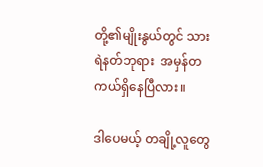တို့၏မျိုးနွယ်တွင် သားရဲနတ်ဘုရား  အမှန်တကယ်ရှိနေပြီလား။

ဒါပေမယ့် တချို့လူတွေ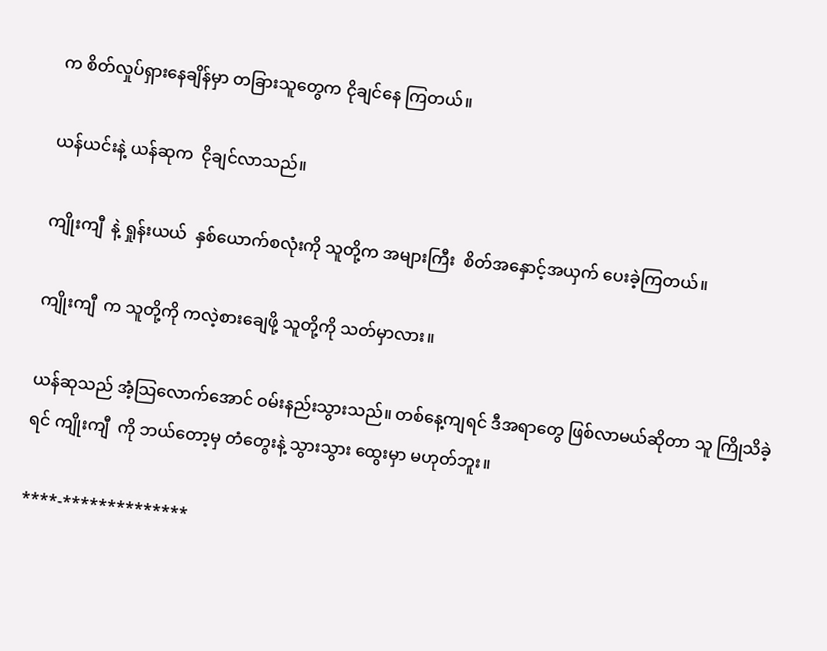က စိတ်လှုပ်ရှားနေချိန်မှာ တခြားသူတွေက ငိုချင်နေ ကြတယ်။

ယန်ယင်းနဲ့ ယန်ဆုက  ငိုချင်လာသည်။

ကျိုးကျီ  နဲ့ ရှုန်းယယ်  နှစ်ယောက်စလုံးကို သူတို့က အများကြီး  စိတ်အနှောင့်အယှက် ပေးခဲ့ကြတယ်။

ကျိုးကျီ  က သူတို့ကို ကလဲ့စားချေဖို့ သူတို့ကို သတ်မှာလား။

ယန်ဆုသည် အံ့သြလောက်အောင် ဝမ်းနည်းသွားသည်။ တစ်နေ့ကျရင် ဒီအရာတွေ ဖြစ်လာမယ်ဆိုတာ သူ ကြိုသိခဲ့ရင် ကျိုးကျီ  ကို ဘယ်တော့မှ တံတွေးနဲ့ သွားသွား ထွေးမှာ မဟုတ်ဘူး။

****-**************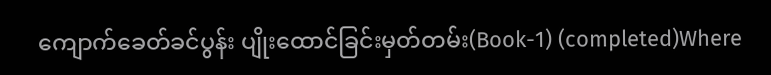ကျောက်ခေတ်ခင်ပွန်း ပျိုးထောင်ခြင်းမှတ်တမ်း(Book-1) (completed)Where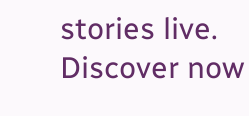stories live. Discover now